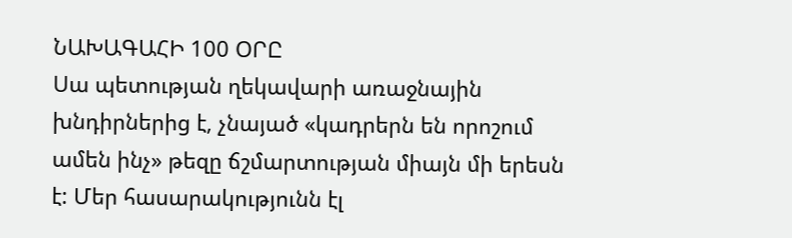ՆԱԽԱԳԱՀԻ 100 ՕՐԸ
Սա պետության ղեկավարի առաջնային խնդիրներից է, չնայած «կադրերն են որոշում ամեն ինչ» թեզը ճշմարտության միայն մի երեսն է: Մեր հասարակությունն էլ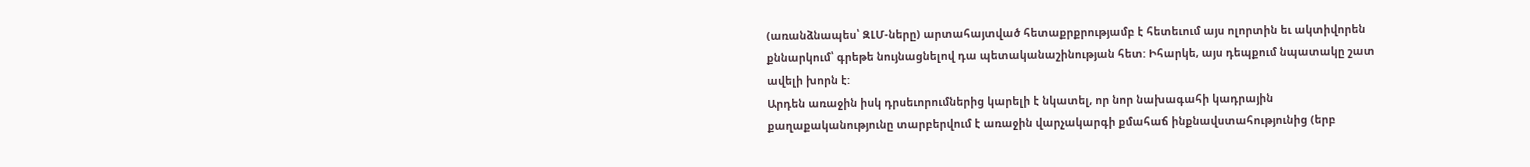(առանձնապես՝ ԶԼՄ-ները) արտահայտված հետաքրքրությամբ է հետեւում այս ոլորտին եւ ակտիվորեն քննարկում՝ գրեթե նույնացնելով դա պետականաշինության հետ: Իհարկե, այս դեպքում նպատակը շատ ավելի խորն է:
Արդեն առաջին իսկ դրսեւորումներից կարելի է նկատել, որ նոր նախագահի կադրային քաղաքականությունը տարբերվում է առաջին վարչակարգի քմահաճ ինքնավստահությունից (երբ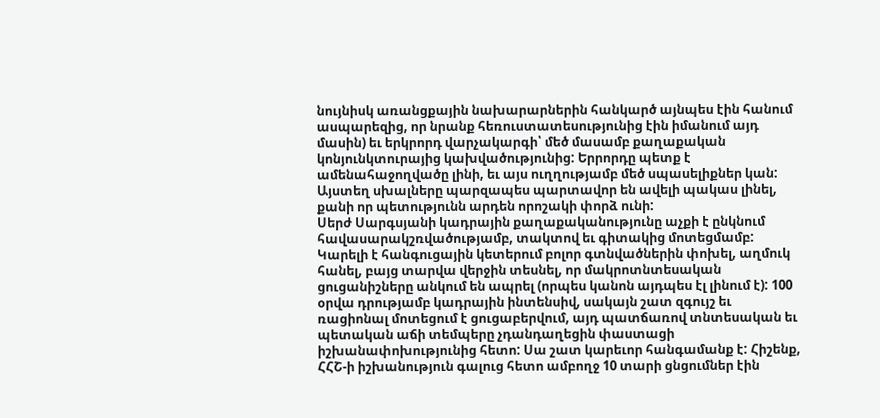նույնիսկ առանցքային նախարարներին հանկարծ այնպես էին հանում ասպարեզից, որ նրանք հեռուստատեսությունից էին իմանում այդ մասին) եւ երկրորդ վարչակարգի՝ մեծ մասամբ քաղաքական կոնյունկտուրայից կախվածությունից: Երրորդը պետք է ամենահաջողվածը լինի, եւ այս ուղղությամբ մեծ սպասելիքներ կան: Այստեղ սխալները պարզապես պարտավոր են ավելի պակաս լինել, քանի որ պետությունն արդեն որոշակի փորձ ունի:
Սերժ Սարգսյանի կադրային քաղաքականությունը աչքի է ընկնում հավասարակշռվածությամբ, տակտով եւ գիտակից մոտեցմամբ: Կարելի է հանգուցային կետերում բոլոր գտնվածներին փոխել, աղմուկ հանել, բայց տարվա վերջին տեսնել, որ մակրոտնտեսական ցուցանիշները անկում են ապրել (որպես կանոն այդպես էլ լինում է): 100 օրվա դրությամբ կադրային ինտենսիվ, սակայն շատ զգույշ եւ ռացիոնալ մոտեցում է ցուցաբերվում, այդ պատճառով տնտեսական եւ պետական աճի տեմպերը չդանդաղեցին փաստացի իշխանափոխությունից հետո: Սա շատ կարեւոր հանգամանք է: Հիշենք, ՀՀՇ-ի իշխանություն գալուց հետո ամբողջ 10 տարի ցնցումներ էին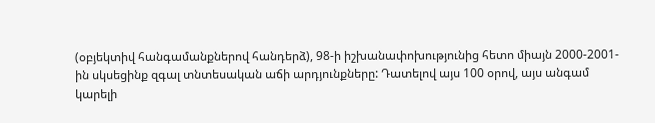(օբյեկտիվ հանգամանքներով հանդերձ), 98-ի իշխանափոխությունից հետո միայն 2000-2001-ին սկսեցինք զգալ տնտեսական աճի արդյունքները: Դատելով այս 100 օրով, այս անգամ կարելի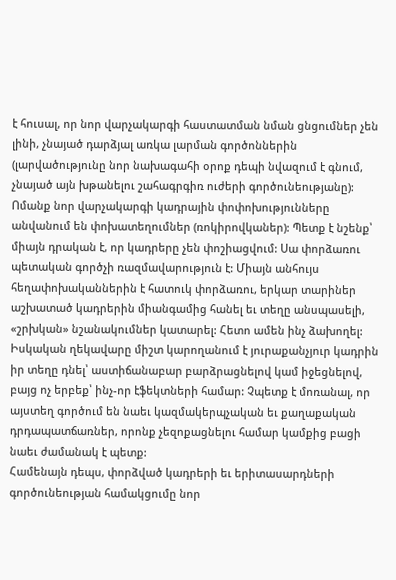է հուսալ, որ նոր վարչակարգի հաստատման նման ցնցումներ չեն լինի, չնայած դարձյալ առկա լարման գործոններին (լարվածությունը նոր նախագահի օրոք դեպի նվազում է գնում, չնայած այն խթանելու շահագրգիռ ուժերի գործունեությանը):
Ոմանք նոր վարչակարգի կադրային փոփոխությունները անվանում են փոխատեղումներ (ռոկիրովկաներ): Պետք է նշենք՝ միայն դրական է, որ կադրերը չեն փոշիացվում: Սա փորձառու պետական գործչի ռազմավարություն է: Միայն անհույս հեղափոխականներին է հատուկ փորձառու, երկար տարիներ աշխատած կադրերին միանգամից հանել եւ տեղը անսպասելի, «շրխկան» նշանակումներ կատարել: Հետո ամեն ինչ ձախողել: Իսկական ղեկավարը միշտ կարողանում է յուրաքանչյուր կադրին իր տեղը դնել՝ աստիճանաբար բարձրացնելով կամ իջեցնելով, բայց ոչ երբեք՝ ինչ-որ էֆեկտների համար: Չպետք է մոռանալ, որ այստեղ գործում են նաեւ կազմակերպչական եւ քաղաքական դրդապատճառներ, որոնք չեզոքացնելու համար կամքից բացի նաեւ ժամանակ է պետք:
Համենայն դեպս, փորձված կադրերի եւ երիտասարդների գործունեության համակցումը նոր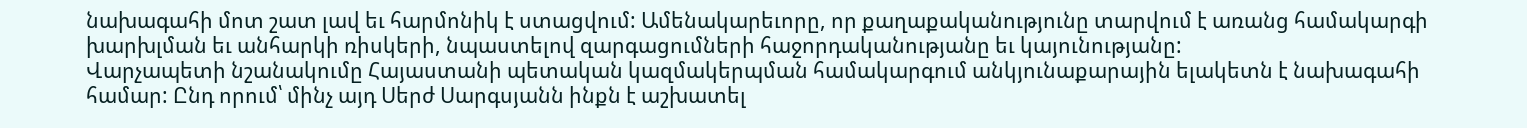նախագահի մոտ շատ լավ եւ հարմոնիկ է ստացվում: Ամենակարեւորը, որ քաղաքականությունը տարվում է առանց համակարգի խարխլման եւ անհարկի ռիսկերի, նպաստելով զարգացումների հաջորդականությանը եւ կայունությանը:
Վարչապետի նշանակումը Հայաստանի պետական կազմակերպման համակարգում անկյունաքարային ելակետն է նախագահի համար: Ընդ որում՝ մինչ այդ Սերժ Սարգսյանն ինքն է աշխատել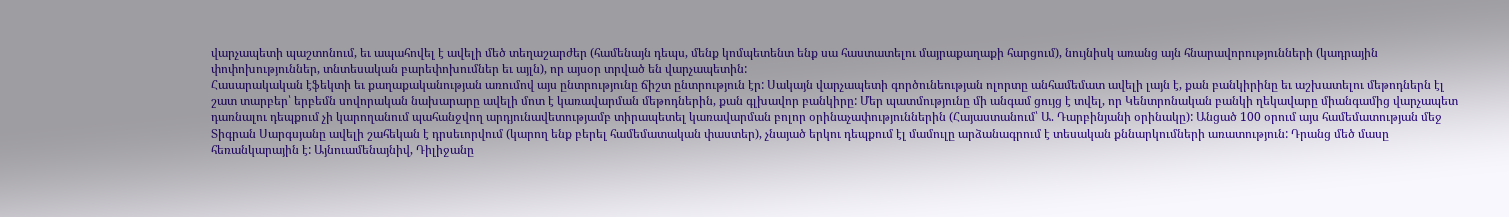վարչապետի պաշտոնում, եւ ապահովել է ավելի մեծ տեղաշարժեր (համենայն դեպս, մենք կոմպետենտ ենք սա հաստատելու մայրաքաղաքի հարցում), նույնիսկ առանց այն հնարավորությունների (կադրային փոփոխություններ, տնտեսական բարեփոխումներ եւ այլն), որ այսօր տրված են վարչապետին:
Հասարակական էֆեկտի եւ քաղաքականության առումով այս ընտրությունը ճիշտ ընտրություն էր: Սակայն վարչապետի գործունեության ոլորտը անհամեմատ ավելի լայն է, քան բանկիրինը եւ աշխատելու մեթոդներն էլ շատ տարբեր՝ երբեմն սովորական նախարարը ավելի մոտ է կառավարման մեթոդներին, քան գլխավոր բանկիրը: Մեր պատմությունը մի անգամ ցույց է տվել, որ Կենտրոնական բանկի ղեկավարը միանգամից վարչապետ դառնալու դեպքում չի կարողանում պահանջվող արդյունավետությամբ տիրապետել կառավարման բոլոր օրինաչափություններին (Հայաստանում՝ Ա. Դարբինյանի օրինակը): Անցած 100 օրում այս համեմատության մեջ Տիգրան Սարգսյանը ավելի շահեկան է դրսեւորվում (կարող ենք բերել համեմատական փաստեր), չնայած երկու դեպքում էլ մամուլը արձանագրում է տեսական քննարկումների առատություն: Դրանց մեծ մասը հեռանկարային է: Այնուամենայնիվ, Դիլիջանը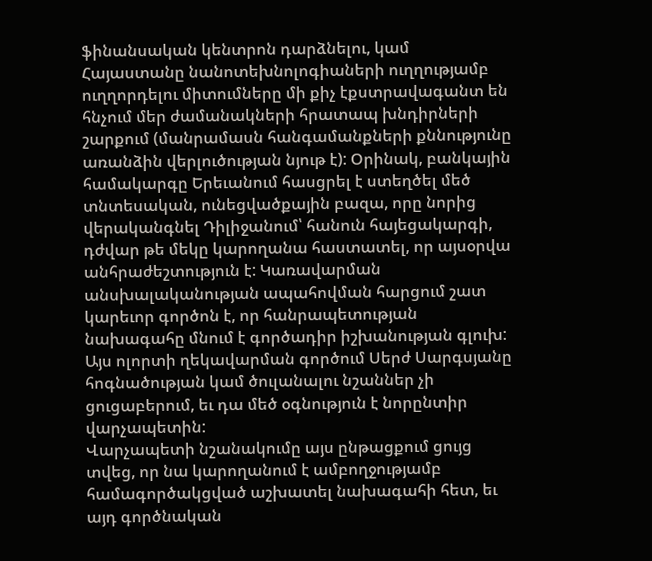ֆինանսական կենտրոն դարձնելու, կամ Հայաստանը նանոտեխնոլոգիաների ուղղությամբ ուղղորդելու միտումները մի քիչ էքստրավագանտ են հնչում մեր ժամանակների հրատապ խնդիրների շարքում (մանրամասն հանգամանքների քննությունը առանձին վերլուծության նյութ է): Օրինակ, բանկային համակարգը Երեւանում հասցրել է ստեղծել մեծ տնտեսական, ունեցվածքային բազա, որը նորից վերականգնել Դիլիջանում՝ հանուն հայեցակարգի, դժվար թե մեկը կարողանա հաստատել, որ այսօրվա անհրաժեշտություն է: Կառավարման անսխալականության ապահովման հարցում շատ կարեւոր գործոն է, որ հանրապետության նախագահը մնում է գործադիր իշխանության գլուխ: Այս ոլորտի ղեկավարման գործում Սերժ Սարգսյանը հոգնածության կամ ծուլանալու նշաններ չի ցուցաբերում, եւ դա մեծ օգնություն է նորընտիր վարչապետին:
Վարչապետի նշանակումը այս ընթացքում ցույց տվեց, որ նա կարողանում է ամբողջությամբ համագործակցված աշխատել նախագահի հետ, եւ այդ գործնական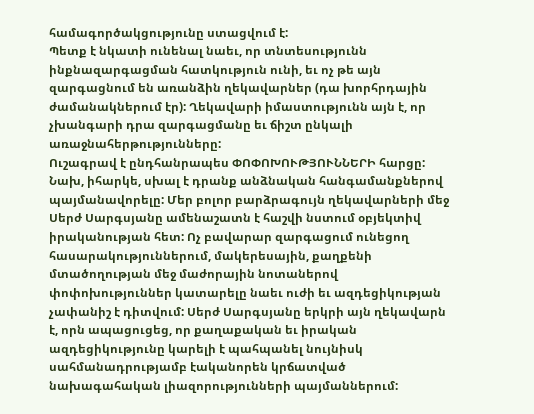համագործակցությունը ստացվում է:
Պետք է նկատի ունենալ նաեւ, որ տնտեսությունն ինքնազարգացման հատկություն ունի, եւ ոչ թե այն զարգացնում են առանձին ղեկավարներ (դա խորհրդային ժամանակներում էր): Ղեկավարի իմաստությունն այն է, որ չխանգարի դրա զարգացմանը եւ ճիշտ ընկալի առաջնահերթությունները:
Ուշագրավ է ընդհանրապես ՓՈՓՈԽՈՒԹՅՈՒՆՆԵՐԻ հարցը: Նախ, իհարկե, սխալ է դրանք անձնական հանգամանքներով պայմանավորելը: Մեր բոլոր բարձրագույն ղեկավարների մեջ Սերժ Սարգսյանը ամենաշատն է հաշվի նստում օբյեկտիվ իրականության հետ: Ոչ բավարար զարգացում ունեցող հասարակություններում, մակերեսային, քաղքենի մտածողության մեջ մաժորային նոտաներով փոփոխություններ կատարելը նաեւ ուժի եւ ազդեցիկության չափանիշ է դիտվում: Սերժ Սարգսյանը երկրի այն ղեկավարն է, որն ապացուցեց, որ քաղաքական եւ իրական ազդեցիկությունը կարելի է պահպանել նույնիսկ սահմանադրությամբ էականորեն կրճատված նախագահական լիազորությունների պայմաններում: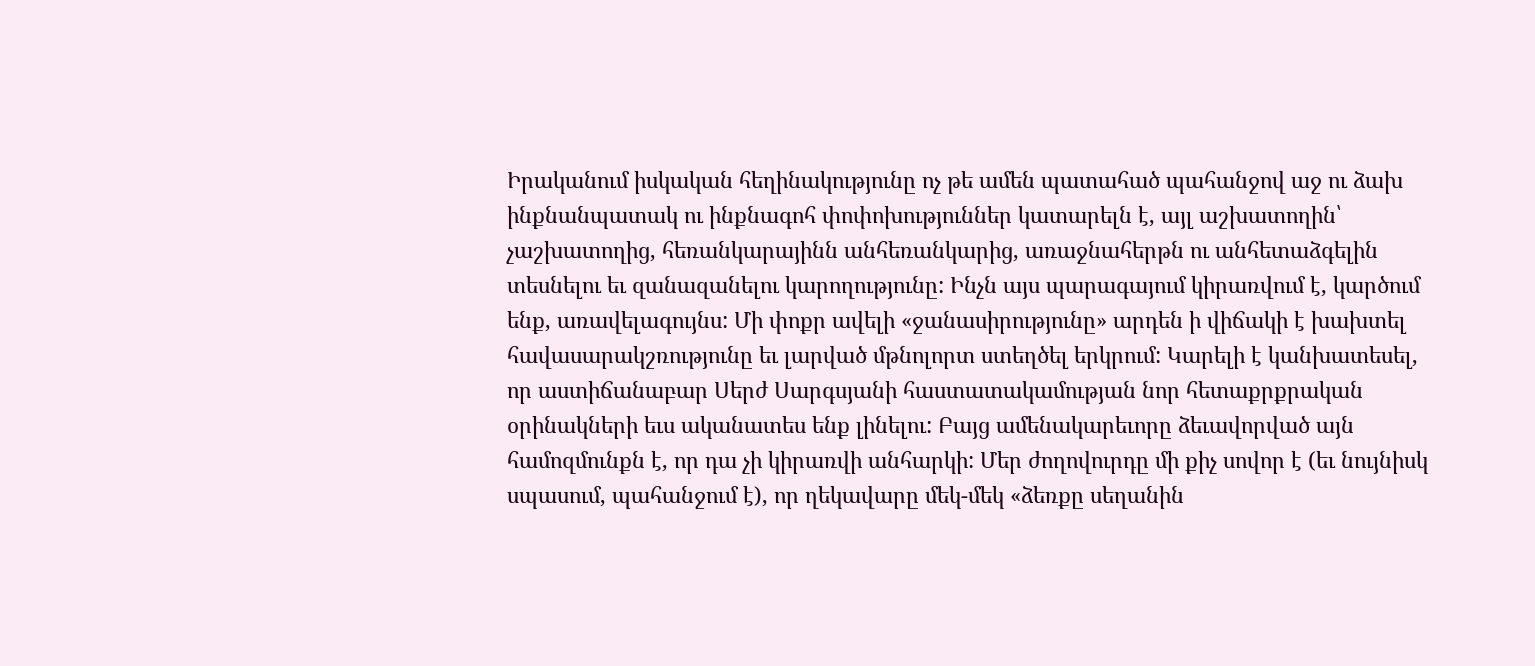Իրականում իսկական հեղինակությունը ոչ թե ամեն պատահած պահանջով աջ ու ձախ ինքնանպատակ ու ինքնագոհ փոփոխություններ կատարելն է, այլ աշխատողին՝ չաշխատողից, հեռանկարայինն անհեռանկարից, առաջնահերթն ու անհետաձգելին տեսնելու եւ զանազանելու կարողությունը: Ինչն այս պարագայում կիրառվում է, կարծում ենք, առավելագույնս: Մի փոքր ավելի «ջանասիրությունը» արդեն ի վիճակի է խախտել հավասարակշռությունը եւ լարված մթնոլորտ ստեղծել երկրում: Կարելի է կանխատեսել, որ աստիճանաբար Սերժ Սարգսյանի հաստատակամության նոր հետաքրքրական օրինակների եւս ականատես ենք լինելու: Բայց ամենակարեւորը ձեւավորված այն համոզմունքն է, որ դա չի կիրառվի անհարկի: Մեր ժողովուրդը մի քիչ սովոր է (եւ նույնիսկ սպասում, պահանջում է), որ ղեկավարը մեկ-մեկ «ձեռքը սեղանին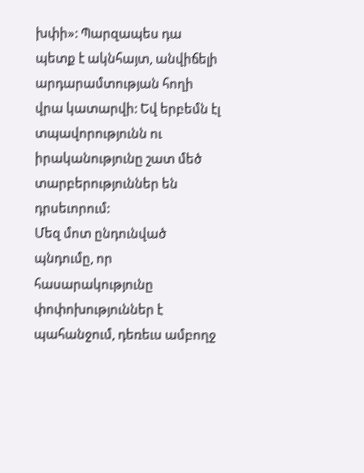խփի»: Պարզապես դա պետք է ակնհայտ, անվիճելի արդարամտության հողի վրա կատարվի: Եվ երբեմն էլ տպավորությունն ու իրականությունը շատ մեծ տարբերություններ են դրսեւորում:
Մեզ մոտ ընդունված պնդումը, որ հասարակությունը փոփոխություններ է պահանջում, դեռեւս ամբողջ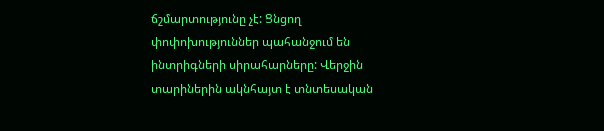ճշմարտությունը չէ: Ցնցող փոփոխություններ պահանջում են ինտրիգների սիրահարները: Վերջին տարիներին ակնհայտ է տնտեսական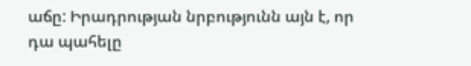աճը: Իրադրության նրբությունն այն է, որ դա պահելը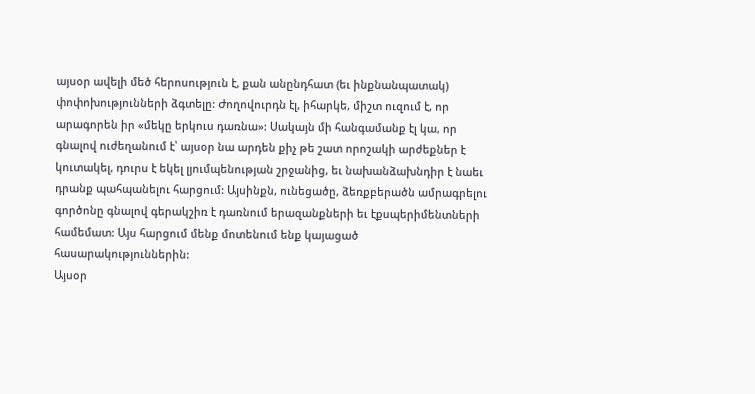այսօր ավելի մեծ հերոսություն է, քան անընդհատ (եւ ինքնանպատակ) փոփոխությունների ձգտելը: Ժողովուրդն էլ, իհարկե, միշտ ուզում է, որ արագորեն իր «մեկը երկուս դառնա»: Սակայն մի հանգամանք էլ կա, որ գնալով ուժեղանում է՝ այսօր նա արդեն քիչ թե շատ որոշակի արժեքներ է կուտակել, դուրս է եկել լյումպենության շրջանից, եւ նախանձախնդիր է նաեւ դրանք պահպանելու հարցում: Այսինքն, ունեցածը, ձեռքբերածն ամրագրելու գործոնը գնալով գերակշիռ է դառնում երազանքների եւ էքսպերիմենտների համեմատ: Այս հարցում մենք մոտենում ենք կայացած հասարակություններին:
Այսօր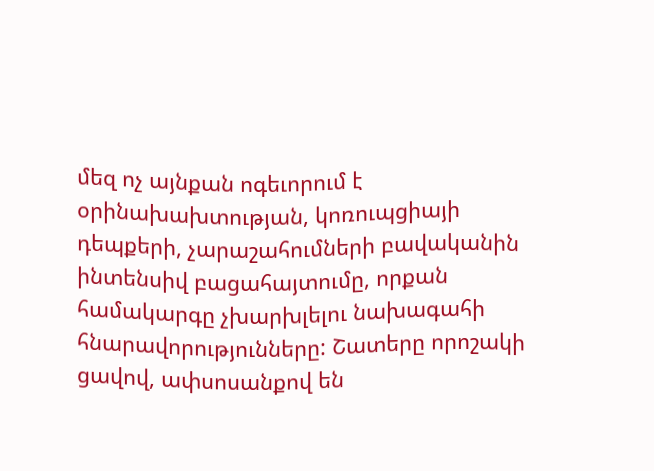մեզ ոչ այնքան ոգեւորում է օրինախախտության, կոռուպցիայի դեպքերի, չարաշահումների բավականին ինտենսիվ բացահայտումը, որքան համակարգը չխարխլելու նախագահի հնարավորությունները: Շատերը որոշակի ցավով, ափսոսանքով են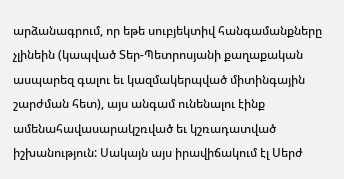արձանագրում, որ եթե սուբյեկտիվ հանգամանքները չլինեին (կապված Տեր-Պետրոսյանի քաղաքական ասպարեզ գալու եւ կազմակերպված միտինգային շարժման հետ), այս անգամ ունենալու էինք ամենահավասարակշռված եւ կշռադատված իշխանություն: Սակայն այս իրավիճակում էլ Սերժ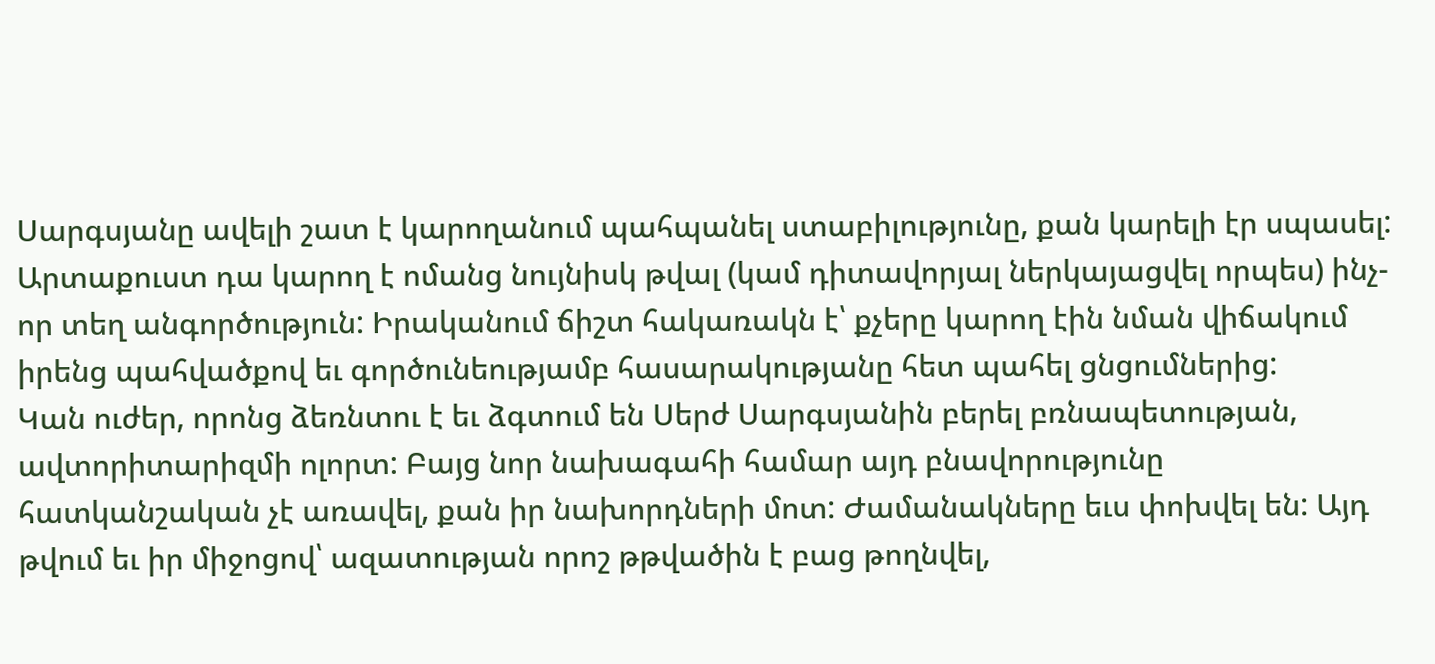Սարգսյանը ավելի շատ է կարողանում պահպանել ստաբիլությունը, քան կարելի էր սպասել: Արտաքուստ դա կարող է ոմանց նույնիսկ թվալ (կամ դիտավորյալ ներկայացվել որպես) ինչ-որ տեղ անգործություն: Իրականում ճիշտ հակառակն է՝ քչերը կարող էին նման վիճակում իրենց պահվածքով եւ գործունեությամբ հասարակությանը հետ պահել ցնցումներից:
Կան ուժեր, որոնց ձեռնտու է եւ ձգտում են Սերժ Սարգսյանին բերել բռնապետության, ավտորիտարիզմի ոլորտ: Բայց նոր նախագահի համար այդ բնավորությունը հատկանշական չէ առավել, քան իր նախորդների մոտ: Ժամանակները եւս փոխվել են: Այդ թվում եւ իր միջոցով՝ ազատության որոշ թթվածին է բաց թողնվել,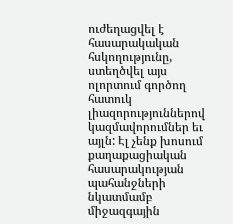ուժեղացվել է հասարակական հսկողությունը, ստեղծվել այս ոլորտում գործող հատուկ լիազորություններով կազմավորումներ եւ այլն: Էլ չենք խոսում քաղաքացիական հասարակության պահանջների նկատմամբ միջազգային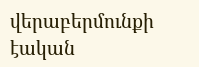վերաբերմունքի էական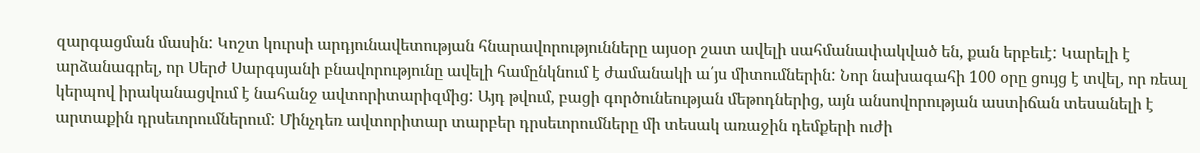զարգացման մասին: Կոշտ կուրսի արդյունավետության հնարավորությունները այսօր շատ ավելի սահմանափակված են, քան երբեւէ: Կարելի է արձանագրել, որ Սերժ Սարգսյանի բնավորությունը ավելի համընկնում է ժամանակի ա՛յս միտումներին: Նոր նախագահի 100 օրը ցույց է տվել, որ ռեալ կերպով իրականացվում է նահանջ ավտորիտարիզմից: Այդ թվում, բացի գործունեության մեթոդներից, այն անսովորության աստիճան տեսանելի է արտաքին դրսեւորումներում: Մինչդեռ ավտորիտար տարբեր դրսեւորումները մի տեսակ առաջին դեմքերի ուժի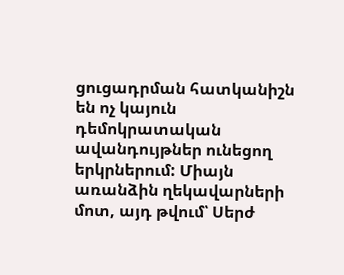ցուցադրման հատկանիշն են ոչ կայուն դեմոկրատական ավանդույթներ ունեցող երկրներում: Միայն առանձին ղեկավարների մոտ, այդ թվում՝ Սերժ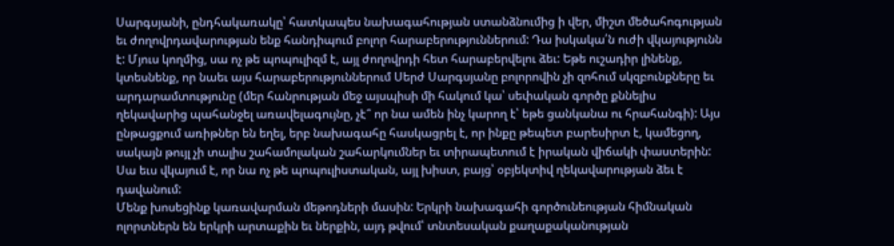Սարգսյանի, ընդհակառակը՝ հատկապես նախագահության ստանձնումից ի վեր, միշտ մեծահոգության եւ ժողովրդավարության ենք հանդիպում բոլոր հարաբերություններում: Դա իսկակա՛ն ուժի վկայությունն է: Մյուս կողմից, սա ոչ թե պոպուլիզմ է, այլ ժողովրդի հետ հարաբերվելու ձեւ: Եթե ուշադիր լինենք, կտեսնենք, որ նաեւ այս հարաբերություններում Սերժ Սարգսյանը բոլորովին չի զոհում սկզբունքները եւ արդարամտությունը (մեր հանրության մեջ այսպիսի մի հակում կա՝ սեփական գործը քննելիս ղեկավարից պահանջել առավելագույնը, չէ՞ որ նա ամեն ինչ կարող է՝ եթե ցանկանա ու հրահանգի): Այս ընթացքում առիթներ են եղել, երբ նախագահը հասկացրել է, որ ինքը թեպետ բարեսիրտ է, կամեցող, սակայն թույլ չի տալիս շահամոլական շահարկումներ եւ տիրապետում է իրական վիճակի փաստերին: Սա եւս վկայում է, որ նա ոչ թե պոպուլիստական, այլ խիստ, բայց՝ օբյեկտիվ ղեկավարության ձեւ է դավանում:
Մենք խոսեցինք կառավարման մեթոդների մասին: Երկրի նախագահի գործունեության հիմնական ոլորտներն են երկրի արտաքին եւ ներքին, այդ թվում՝ տնտեսական քաղաքականության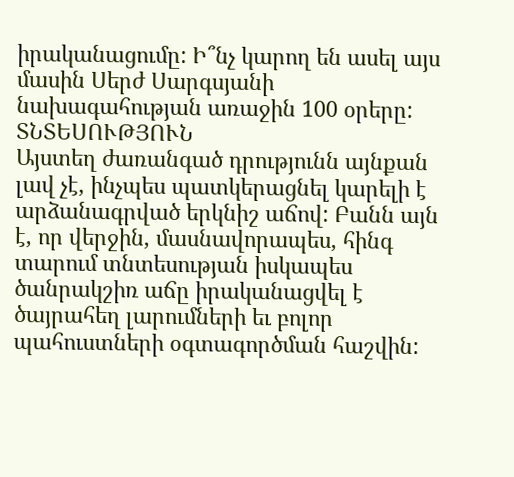իրականացումը: Ի՞նչ կարող են ասել այս մասին Սերժ Սարգսյանի նախագահության առաջին 100 օրերը: ՏՆՏԵՍՈՒԹՅՈՒՆ
Այստեղ ժառանգած դրությունն այնքան լավ չէ, ինչպես պատկերացնել կարելի է արձանագրված երկնիշ աճով: Բանն այն է, որ վերջին, մասնավորապես, հինգ տարում տնտեսության իսկապես ծանրակշիռ աճը իրականացվել է ծայրահեղ լարումների եւ բոլոր պահուստների օգտագործման հաշվին: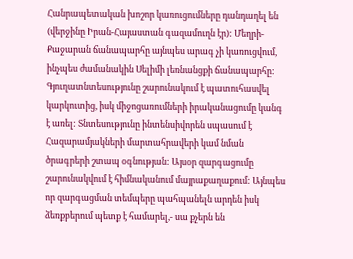Հանրապետական խոշոր կառուցումները դանդաղել են (վերջինը Իրան-Հայաստան գազամուղն էր): Մեղրի-Քաջարան ճանապարհը այնպես արագ չի կառուցվում, ինչպես ժամանակին Սելիմի լեռնանցքի ճանապարհը: Գյուղատնտեսությունը շարունակում է պատուհասվել կարկուտից, իսկ միջոցառումների իրականացումը կանգ է առել: Տնտեսությունը ինտենսիվորեն սպասում է Հազարամյակների մարտահրավերի կամ նման ծրագրերի շտապ օգնության: Այսօր զարգացումը շարունակվում է հիմնականում մայրաքաղաքում: Այնպես որ զարգացման տեմպերը պահպանելն արդեն իսկ ձեռքբերում պետք է համարել,- սա քչերն են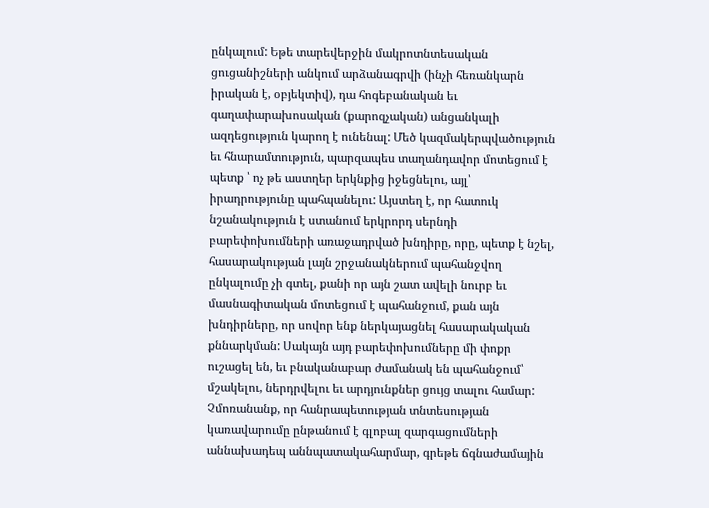ընկալում: Եթե տարեվերջին մակրոտնտեսական ցուցանիշների անկում արձանագրվի (ինչի հեռանկարն իրական է, օբյեկտիվ), դա հոգեբանական եւ գաղափարախոսական (քարոզչական) անցանկալի ազդեցություն կարող է ունենալ: Մեծ կազմակերպվածություն եւ հնարամտություն, պարզապես տաղանդավոր մոտեցում է պետք ՝ ոչ թե աստղեր երկնքից իջեցնելու, այլ՝ իրադրությունը պահպանելու: Այստեղ է, որ հատուկ նշանակություն է ստանում երկրորդ սերնդի բարեփոխումների առաջադրված խնդիրը, որը, պետք է նշել, հասարակության լայն շրջանակներում պահանջվող ընկալումը չի գտել, քանի որ այն շատ ավելի նուրբ եւ մասնագիտական մոտեցում է պահանջում, քան այն խնդիրները, որ սովոր ենք ներկայացնել հասարակական քննարկման: Սակայն այդ բարեփոխումները մի փոքր ուշացել են, եւ բնականաբար ժամանակ են պահանջում՝ մշակելու, ներդրվելու եւ արդյունքներ ցույց տալու համար: Չմոռանանք, որ հանրապետության տնտեսության կառավարումը ընթանում է գլոբալ զարգացումների աննախադեպ աննպատակահարմար, գրեթե ճգնաժամային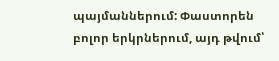պայմաններում: Փաստորեն բոլոր երկրներում, այդ թվում՝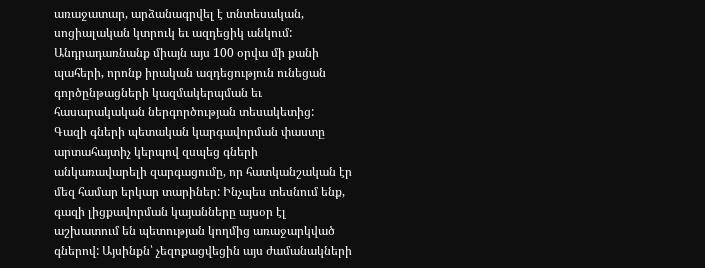առաջատար, արձանագրվել է տնտեսական, սոցիալական կտրուկ եւ ազդեցիկ անկում:
Անդրադառնանք միայն այս 100 օրվա մի քանի պահերի, որոնք իրական ազդեցություն ունեցան գործընթացների կազմակերպման եւ հասարակական ներգործության տեսակետից:
Գազի գների պետական կարգավորման փաստը արտահայտիչ կերպով զսպեց գների անկառավարելի զարգացումը, որ հատկանշական էր մեզ համար երկար տարիներ: Ինչպես տեսնում ենք, գազի լիցքավորման կայանները այսօր էլ աշխատում են պետության կողմից առաջարկված գներով: Այսինքն՝ չեզոքացվեցին այս ժամանակների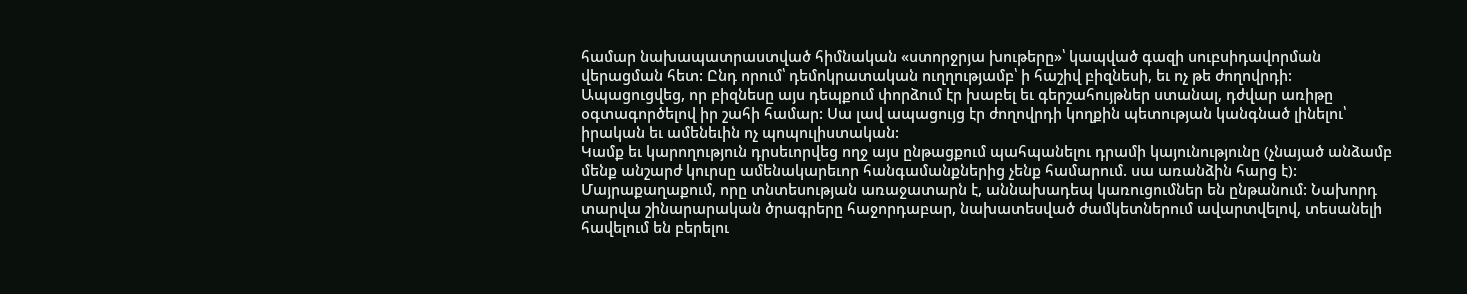համար նախապատրաստված հիմնական «ստորջրյա խութերը»՝ կապված գազի սուբսիդավորման վերացման հետ: Ընդ որում՝ դեմոկրատական ուղղությամբ՝ ի հաշիվ բիզնեսի, եւ ոչ թե ժողովրդի: Ապացուցվեց, որ բիզնեսը այս դեպքում փորձում էր խաբել եւ գերշահույթներ ստանալ, դժվար առիթը օգտագործելով իր շահի համար: Սա լավ ապացույց էր ժողովրդի կողքին պետության կանգնած լինելու՝ իրական եւ ամենեւին ոչ պոպուլիստական:
Կամք եւ կարողություն դրսեւորվեց ողջ այս ընթացքում պահպանելու դրամի կայունությունը (չնայած անձամբ մենք անշարժ կուրսը ամենակարեւոր հանգամանքներից չենք համարում. սա առանձին հարց է):
Մայրաքաղաքում, որը տնտեսության առաջատարն է, աննախադեպ կառուցումներ են ընթանում: Նախորդ տարվա շինարարական ծրագրերը հաջորդաբար, նախատեսված ժամկետներում ավարտվելով, տեսանելի հավելում են բերելու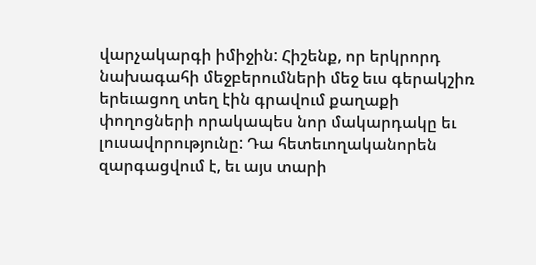վարչակարգի իմիջին: Հիշենք, որ երկրորդ նախագահի մեջբերումների մեջ եւս գերակշիռ երեւացող տեղ էին գրավում քաղաքի փողոցների որակապես նոր մակարդակը եւ լուսավորությունը: Դա հետեւողականորեն զարգացվում է, եւ այս տարի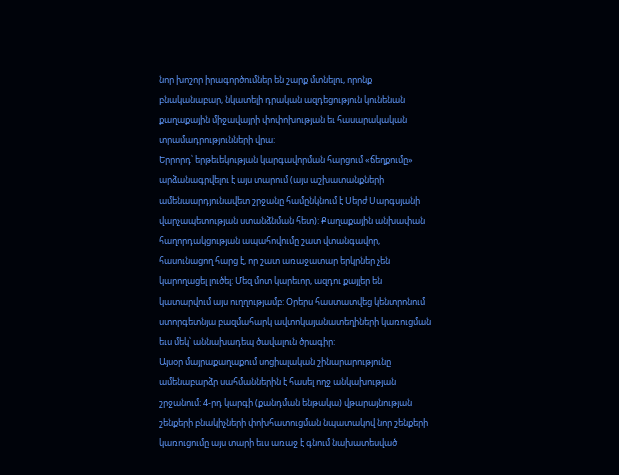նոր խոշոր իրագործումներ են շարք մտնելու, որոնք բնականաբար, նկատելի դրական ազդեցություն կունենան քաղաքային միջավայրի փոփոխության եւ հասարակական տրամադրությունների վրա:
Երրորդ՝ երթեւեկության կարգավորման հարցում «ճեղքումը» արձանագրվելու է այս տարում (այս աշխատանքների ամենաարդյունավետ շրջանը համընկնում է Սերժ Սարգսյանի վարչապետության ստանձնման հետ): Քաղաքային անխափան հաղորդակցության ապահովումը շատ վտանգավոր, հասունացող հարց է, որ շատ առաջատար երկրներ չեն կարողացել լուծել: Մեզ մոտ կարեւոր, ազդու քայլեր են կատարվում այս ուղղությամբ: Օրերս հաստատվեց կենտրոնում ստորգետնյա բազմահարկ ավտոկայանատեղիների կառուցման եւս մեկ՝ աննախադեպ ծավալուն ծրագիր:
Այսօր մայրաքաղաքում սոցիալական շինարարությունը ամենաբարձր սահմաններին է հասել ողջ անկախության շրջանում: 4-րդ կարգի (քանդման ենթակա) վթարայնության շենքերի բնակիչների փոխհատուցման նպատակով նոր շենքերի կառուցումը այս տարի եւս առաջ է գնում նախատեսված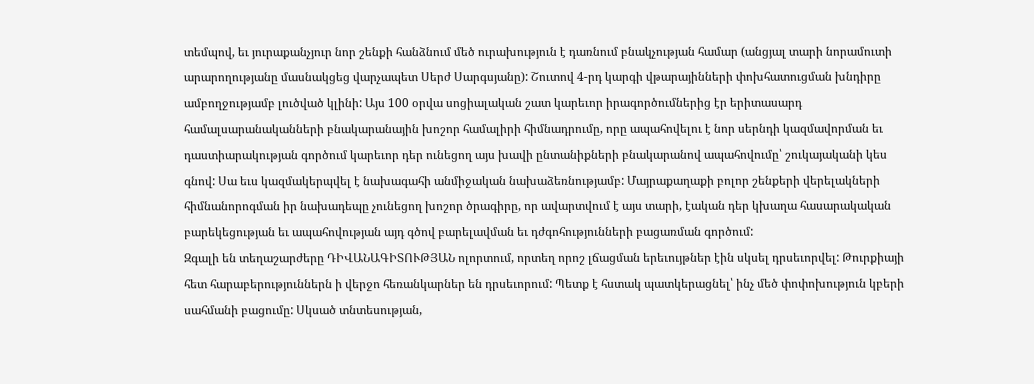տեմպով, եւ յուրաքանչյուր նոր շենքի հանձնում մեծ ուրախություն է դառնում բնակչության համար (անցյալ տարի նորամուտի արարողությանը մասնակցեց վարչապետ Սերժ Սարգսյանը): Շուտով 4-րդ կարգի վթարայինների փոխհատուցման խնդիրը ամբողջությամբ լուծված կլինի: Այս 100 օրվա սոցիալական շատ կարեւոր իրագործումներից էր երիտասարդ համալսարանականների բնակարանային խոշոր համալիրի հիմնադրումը, որը ապահովելու է նոր սերնդի կազմավորման եւ դաստիարակության գործում կարեւոր դեր ունեցող այս խավի ընտանիքների բնակարանով ապահովումը՝ շուկայականի կես գնով: Սա եւս կազմակերպվել է նախագահի անմիջական նախաձեռնությամբ: Մայրաքաղաքի բոլոր շենքերի վերելակների հիմնանորոգման իր նախադեպը չունեցող խոշոր ծրագիրը, որ ավարտվում է այս տարի, էական դեր կխաղա հասարակական բարեկեցության եւ ապահովության այդ գծով բարելավման եւ դժգոհությունների բացառման գործում:
Զգալի են տեղաշարժերը ԴԻՎԱՆԱԳԻՏՈՒԹՅԱՆ ոլորտում, որտեղ որոշ լճացման երեւույթներ էին սկսել դրսեւորվել: Թուրքիայի հետ հարաբերություններն ի վերջո հեռանկարներ են դրսեւորում: Պետք է հստակ պատկերացնել՝ ինչ մեծ փոփոխություն կբերի սահմանի բացումը: Սկսած տնտեսության,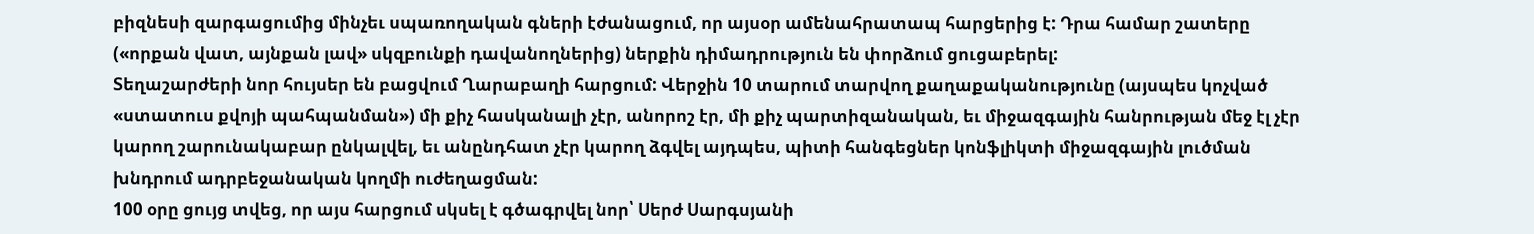բիզնեսի զարգացումից մինչեւ սպառողական գների էժանացում, որ այսօր ամենահրատապ հարցերից է: Դրա համար շատերը («որքան վատ, այնքան լավ» սկզբունքի դավանողներից) ներքին դիմադրություն են փորձում ցուցաբերել:
Տեղաշարժերի նոր հույսեր են բացվում Ղարաբաղի հարցում: Վերջին 10 տարում տարվող քաղաքականությունը (այսպես կոչված «ստատուս քվոյի պահպանման») մի քիչ հասկանալի չէր, անորոշ էր, մի քիչ պարտիզանական, եւ միջազգային հանրության մեջ էլ չէր կարող շարունակաբար ընկալվել, եւ անընդհատ չէր կարող ձգվել այդպես, պիտի հանգեցներ կոնֆլիկտի միջազգային լուծման խնդրում ադրբեջանական կողմի ուժեղացման:
100 օրը ցույց տվեց, որ այս հարցում սկսել է գծագրվել նոր՝ Սերժ Սարգսյանի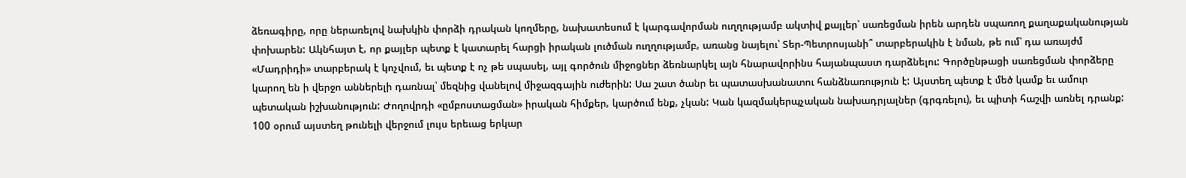ձեռագիրը, որը ներառելով նախկին փորձի դրական կողմերը, նախատեսում է կարգավորման ուղղությամբ ակտիվ քայլեր՝ սառեցման իրեն արդեն սպառող քաղաքականության փոխարեն: Ակնհայտ է, որ քայլեր պետք է կատարել հարցի իրական լուծման ուղղությամբ, առանց նայելու՝ Տեր-Պետրոսյանի՞ տարբերակին է նման, թե ում՝ դա առայժմ «Մադրիդի» տարբերակ է կոչվում, եւ պետք է ոչ թե սպասել, այլ գործուն միջոցներ ձեռնարկել այն հնարավորինս հայանպաստ դարձնելու: Գործընթացի սառեցման փորձերը կարող են ի վերջո աններելի դառնալ՝ մեզնից վանելով միջազգային ուժերին: Սա շատ ծանր եւ պատասխանատու հանձնառություն է: Այստեղ պետք է մեծ կամք եւ ամուր պետական իշխանություն: Ժողովրդի «ըմբոստացման» իրական հիմքեր, կարծում ենք, չկան: Կան կազմակերպչական նախադրյալներ (գրգռելու), եւ պիտի հաշվի առնել դրանք: 100 օրում այստեղ թունելի վերջում լույս երեւաց երկար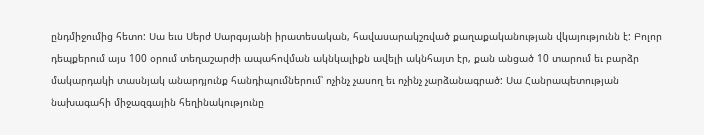ընդմիջումից հետո: Սա եւս Սերժ Սարգսյանի իրատեսական, հավասարակշռված քաղաքականության վկայությունն է: Բոլոր դեպքերում այս 100 օրում տեղաշարժի ապահովման ակնկալիքն ավելի ակնհայտ էր, քան անցած 10 տարում եւ բարձր մակարդակի տասնյակ անարդյունք հանդիպումներում՝ ոչինչ չասող եւ ոչինչ չարձանագրած: Սա Հանրապետության նախագահի միջազգային հեղինակությունը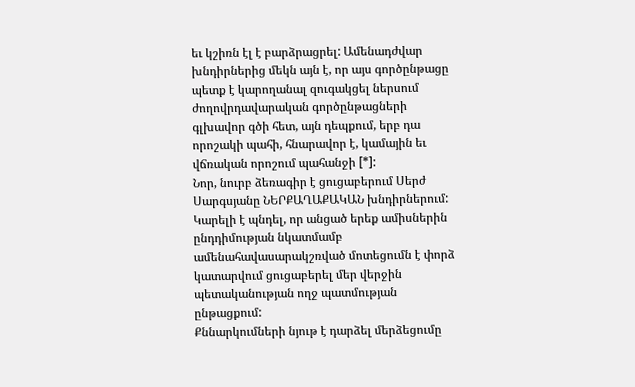եւ կշիռն էլ է բարձրացրել: Ամենադժվար խնդիրներից մեկն այն է, որ այս գործընթացը պետք է կարողանալ զուգակցել ներսում ժողովրդավարական գործընթացների գլխավոր գծի հետ, այն դեպքում, երբ դա որոշակի պահի, հնարավոր է, կամային եւ վճռական որոշում պահանջի [*]:
Նոր, նուրբ ձեռագիր է ցուցաբերում Սերժ Սարգսյանը ՆԵՐՔԱՂԱՔԱԿԱՆ խնդիրներում: Կարելի է պնդել, որ անցած երեք ամիսներին ընդդիմության նկատմամբ ամենահավասարակշռված մոտեցումն է փորձ կատարվում ցուցաբերել մեր վերջին պետականության ողջ պատմության ընթացքում:
Քննարկումների նյութ է դարձել մերձեցումը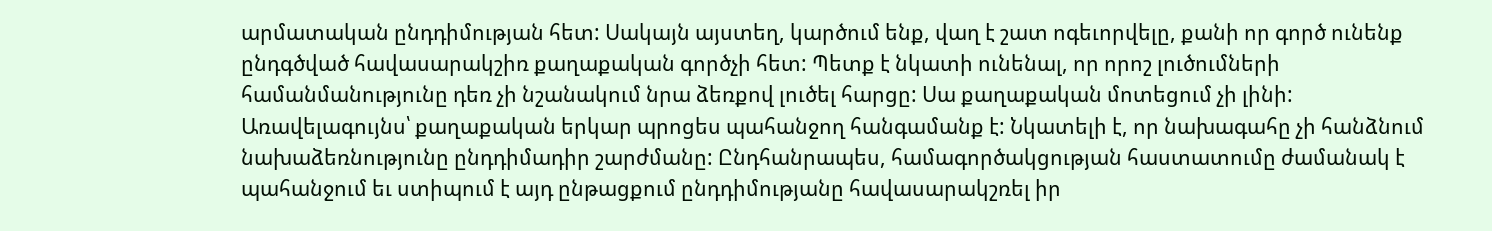արմատական ընդդիմության հետ: Սակայն այստեղ, կարծում ենք, վաղ է շատ ոգեւորվելը, քանի որ գործ ունենք ընդգծված հավասարակշիռ քաղաքական գործչի հետ: Պետք է նկատի ունենալ, որ որոշ լուծումների համանմանությունը դեռ չի նշանակում նրա ձեռքով լուծել հարցը: Սա քաղաքական մոտեցում չի լինի: Առավելագույնս՝ քաղաքական երկար պրոցես պահանջող հանգամանք է: Նկատելի է, որ նախագահը չի հանձնում նախաձեռնությունը ընդդիմադիր շարժմանը: Ընդհանրապես, համագործակցության հաստատումը ժամանակ է պահանջում եւ ստիպում է այդ ընթացքում ընդդիմությանը հավասարակշռել իր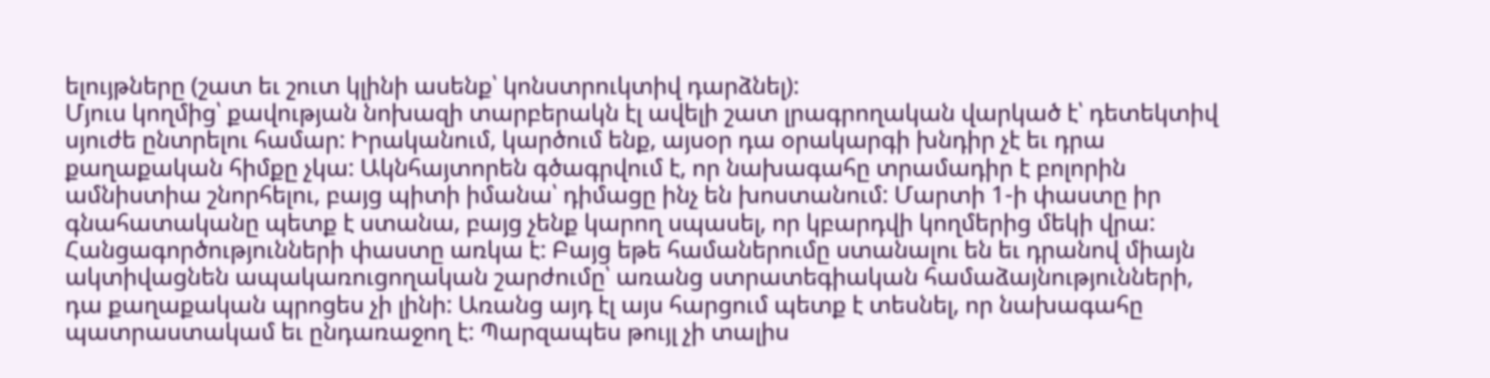ելույթները (շատ եւ շուտ կլինի ասենք՝ կոնստրուկտիվ դարձնել):
Մյուս կողմից՝ քավության նոխազի տարբերակն էլ ավելի շատ լրագրողական վարկած է՝ դետեկտիվ սյուժե ընտրելու համար: Իրականում, կարծում ենք, այսօր դա օրակարգի խնդիր չէ եւ դրա քաղաքական հիմքը չկա: Ակնհայտորեն գծագրվում է, որ նախագահը տրամադիր է բոլորին ամնիստիա շնորհելու, բայց պիտի իմանա՝ դիմացը ինչ են խոստանում: Մարտի 1-ի փաստը իր գնահատականը պետք է ստանա, բայց չենք կարող սպասել, որ կբարդվի կողմերից մեկի վրա: Հանցագործությունների փաստը առկա է: Բայց եթե համաներումը ստանալու են եւ դրանով միայն ակտիվացնեն ապակառուցողական շարժումը՝ առանց ստրատեգիական համաձայնությունների, դա քաղաքական պրոցես չի լինի: Առանց այդ էլ այս հարցում պետք է տեսնել, որ նախագահը պատրաստակամ եւ ընդառաջող է: Պարզապես թույլ չի տալիս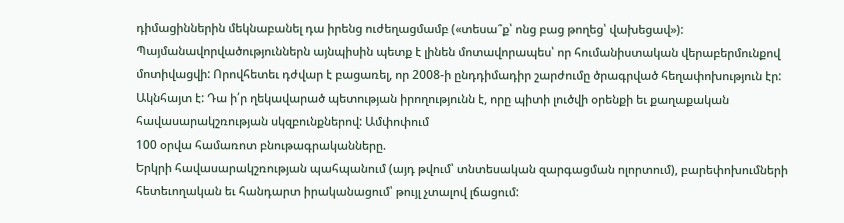դիմացիններին մեկնաբանել դա իրենց ուժեղացմամբ («տեսա՞ք՝ ոնց բաց թողեց՝ վախեցավ»): Պայմանավորվածություններն այնպիսին պետք է լինեն մոտավորապես՝ որ հումանիստական վերաբերմունքով մոտիվացվի: Որովհետեւ դժվար է բացառել, որ 2008-ի ընդդիմադիր շարժումը ծրագրված հեղափոխություն էր: Ակնհայտ է: Դա ի՛ր ղեկավարած պետության իրողությունն է, որը պիտի լուծվի օրենքի եւ քաղաքական հավասարակշռության սկզբունքներով: Ամփոփում
100 օրվա համառոտ բնութագրականները.
Երկրի հավասարակշռության պահպանում (այդ թվում՝ տնտեսական զարգացման ոլորտում), բարեփոխումների հետեւողական եւ հանդարտ իրականացում՝ թույլ չտալով լճացում: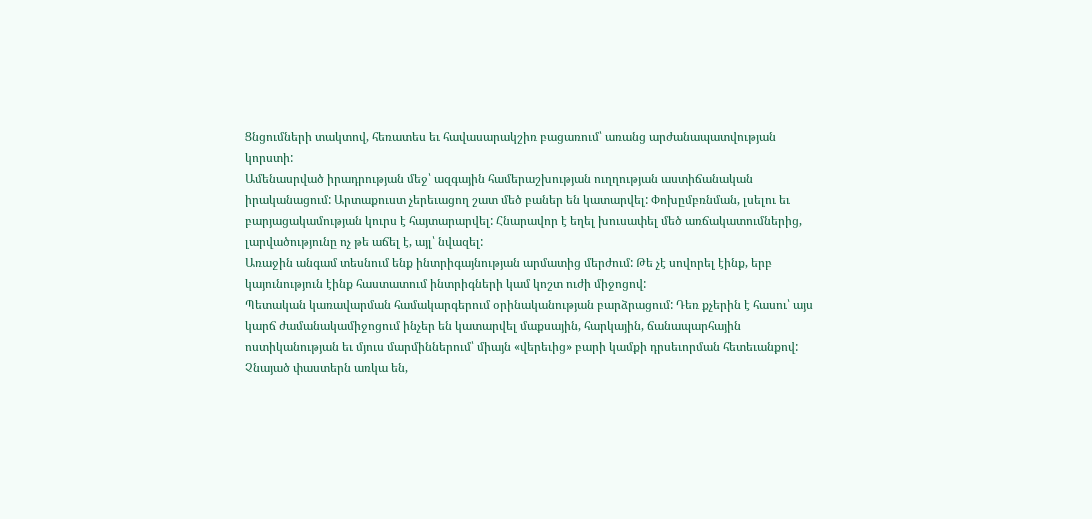Ցնցումների տակտով, հեռատես եւ հավասարակշիռ բացառում՝ առանց արժանապատվության կորստի:
Ամենասրված իրադրության մեջ՝ ազգային համերաշխության ուղղության աստիճանական իրականացում: Արտաքուստ չերեւացող շատ մեծ բաներ են կատարվել: Փոխըմբռնման, լսելու եւ բարյացակամության կուրս է հայտարարվել: Հնարավոր է եղել խուսափել մեծ առճակատումներից, լարվածությունը ոչ թե աճել է, այլ՝ նվազել:
Առաջին անգամ տեսնում ենք ինտրիգայնության արմատից մերժում: Թե չէ սովորել էինք, երբ կայունություն էինք հաստատում ինտրիգների կամ կոշտ ուժի միջոցով:
Պետական կառավարման համակարգերում օրինականության բարձրացում: Դեռ քչերին է հասու՝ այս կարճ ժամանակամիջոցում ինչեր են կատարվել մաքսային, հարկային, ճանապարհային ոստիկանության եւ մյուս մարմիններում՝ միայն «վերեւից» բարի կամքի դրսեւորման հետեւանքով: Չնայած փաստերն առկա են,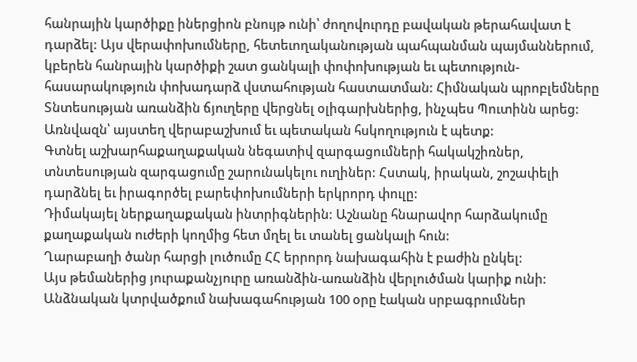հանրային կարծիքը իներցիոն բնույթ ունի՝ ժողովուրդը բավական թերահավատ է դարձել: Այս վերափոխումները, հետեւողականության պահպանման պայմաններում, կբերեն հանրային կարծիքի շատ ցանկալի փոփոխության եւ պետություն-հասարակություն փոխադարձ վստահության հաստատման: Հիմնական պրոբլեմները
Տնտեսության առանձին ճյուղերը վերցնել օլիգարխներից, ինչպես Պուտինն արեց: Առնվազն՝ այստեղ վերաբաշխում եւ պետական հսկողություն է պետք:
Գտնել աշխարհաքաղաքական նեգատիվ զարգացումների հակակշիռներ, տնտեսության զարգացումը շարունակելու ուղիներ: Հստակ, իրական, շոշափելի դարձնել եւ իրագործել բարեփոխումների երկրորդ փուլը:
Դիմակայել ներքաղաքական ինտրիգներին: Աշնանը հնարավոր հարձակումը քաղաքական ուժերի կողմից հետ մղել եւ տանել ցանկալի հուն:
Ղարաբաղի ծանր հարցի լուծումը ՀՀ երրորդ նախագահին է բաժին ընկել:
Այս թեմաներից յուրաքանչյուրը առանձին-առանձին վերլուծման կարիք ունի:
Անձնական կտրվածքում նախագահության 100 օրը էական սրբագրումներ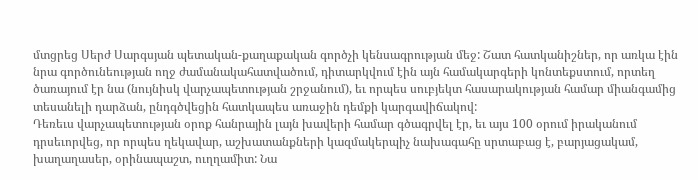մտցրեց Սերժ Սարգսյան պետական-քաղաքական գործչի կենսագրության մեջ: Շատ հատկանիշներ, որ առկա էին նրա գործունեության ողջ ժամանակահատվածում, դիտարկվում էին այն համակարգերի կոնտեքստում, որտեղ ծառայում էր նա (նույնիսկ վարչապետության շրջանում), եւ որպես սուբյեկտ հասարակության համար միանգամից տեսանելի դարձան, ընդգծվեցին հատկապես առաջին դեմքի կարգավիճակով:
Դեռեւս վարչապետության օրոք հանրային լայն խավերի համար գծագրվել էր, եւ այս 100 օրում իրականում դրսեւորվեց, որ որպես ղեկավար, աշխատանքների կազմակերպիչ նախագահը սրտաբաց է, բարյացակամ, խաղաղասեր, օրինապաշտ, ուղղամիտ: Նա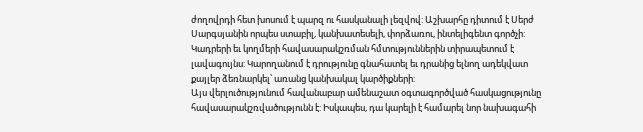ժողովրդի հետ խոսում է պարզ ու հասկանալի լեզվով: Աշխարհը դիտում է Սերժ Սարգսյանին որպես ստաբիլ, կանխատեսելի, փորձառու, ինտելիգենտ գործչի: Կադրերի եւ կողմերի հավասարակշռման հմտություններին տիրապետում է լավագույնս: Կարողանում է դրությունը գնահատել եւ դրանից ելնող ադեկվատ քայլեր ձեռնարկել՝ առանց կանխակալ կարծիքների:
Այս վերլուծությունում հավանաբար ամենաշատ օգտագործված հասկացությունը հավասարակշռվածությունն է: Իսկապես, դա կարելի է համարել նոր նախագահի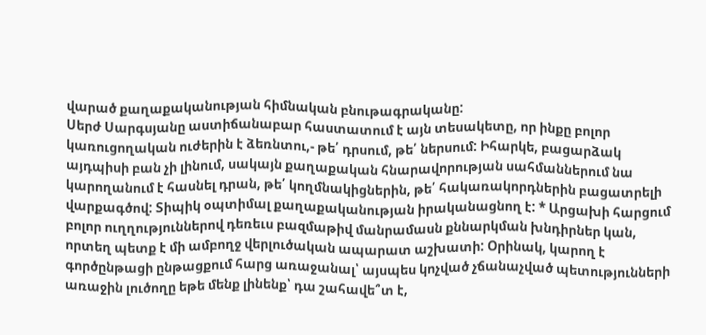վարած քաղաքականության հիմնական բնութագրականը:
Սերժ Սարգսյանը աստիճանաբար հաստատում է այն տեսակետը, որ ինքը բոլոր կառուցողական ուժերին է ձեռնտու,- թե՛ դրսում, թե՛ ներսում: Իհարկե, բացարձակ այդպիսի բան չի լինում, սակայն քաղաքական հնարավորության սահմաններում նա կարողանում է հասնել դրան, թե՛ կողմնակիցներին, թե՛ հակառակորդներին բացատրելի վարքագծով: Տիպիկ օպտիմալ քաղաքականության իրականացնող է: * Արցախի հարցում բոլոր ուղղություններով դեռեւս բազմաթիվ մանրամասն քննարկման խնդիրներ կան, որտեղ պետք է մի ամբողջ վերլուծական ապարատ աշխատի: Օրինակ, կարող է գործընթացի ընթացքում հարց առաջանալ՝ այսպես կոչված չճանաչված պետությունների առաջին լուծողը եթե մենք լինենք՝ դա շահավե՞տ է,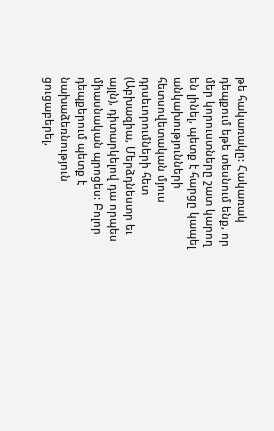թե հակառակը: Հակառակ դեպքում եթե տեսնում ենք, որ մեր կորուստները շատ կարող են լինել, պետք է հարցը կապել անկախությունների հետսովետական մյուս դրսեւորումների հետ (Աբխազիա, Մերձդնեստր եւ այլն), դիտարկելով դա որպես միասնական պրոցես: Բոլոր դեպքերում պետք է նախաձեռնություն ցուցաբերել,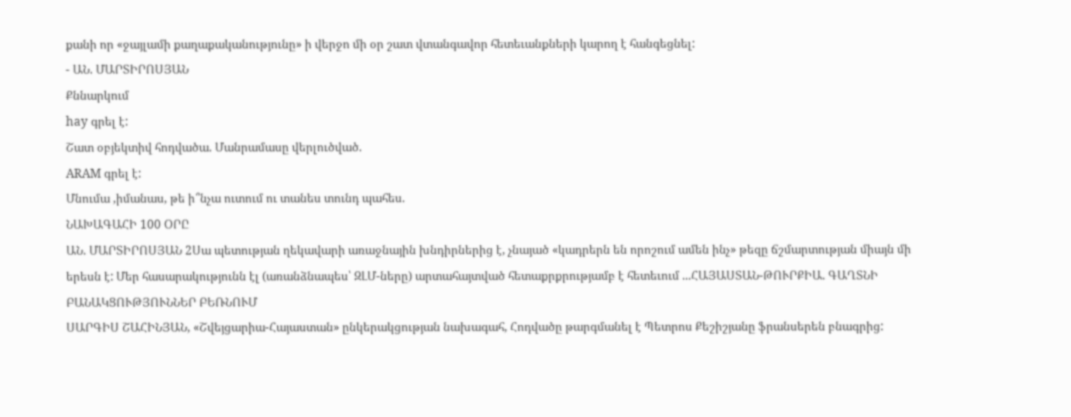քանի որ «ջայլամի քաղաքականությունը» ի վերջո մի օր շատ վտանգավոր հետեւանքների կարող է հանգեցնել:
- ԱՆ. ՄԱՐՏԻՐՈՍՅԱՆ
Քննարկում
hay գրել է:
Շատ օբյեկտիվ հոդվածա. Մանրամասը վերլուծված.
ARAM գրել է:
Մնումա ,իմանաս, թե ի՞նչա ուտում ու տանես տունդ պահես.
ՆԱԽԱԳԱՀԻ 100 ՕՐԸ
ԱՆ. ՄԱՐՏԻՐՈՍՅԱՆ 2Սա պետության ղեկավարի առաջնային խնդիրներից է, չնայած «կադրերն են որոշում ամեն ինչ» թեզը ճշմարտության միայն մի երեսն է: Մեր հասարակությունն էլ (առանձնապես՝ ԶԼՄ-ները) արտահայտված հետաքրքրությամբ է հետեւում ...ՀԱՅԱՍՏԱՆ-ԹՈՒՐՔԻԱ. ԳԱՂՏՆԻ ԲԱՆԱԿՑՈՒԹՅՈՒՆՆԵՐ ԲԵՌՆՈՒՄ
ՍԱՐԳԻՍ ՇԱՀԻՆՅԱՆ, «Շվեյցարիա-Հայաստան» ընկերակցության նախագահ, Հոդվածը թարգմանել է Պետրոս Քեշիշյանը ֆրանսերեն բնագրից: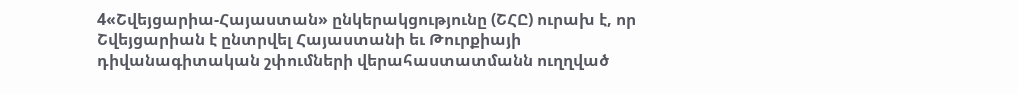4«Շվեյցարիա-Հայաստան» ընկերակցությունը (ՇՀԸ) ուրախ է, որ Շվեյցարիան է ընտրվել Հայաստանի եւ Թուրքիայի դիվանագիտական շփումների վերահաստատմանն ուղղված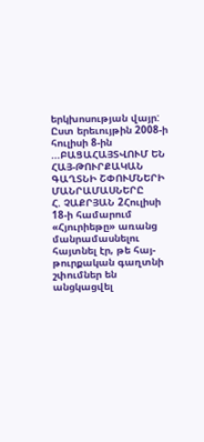երկխոսության վայր: Ըստ երեւույթին 2008-ի հուլիսի 8-ին ...ԲԱՑԱՀԱՅՏՎՈՒՄ ԵՆ ՀԱՅ-ԹՈՒՐՔԱԿԱՆ ԳԱՂՏՆԻ ՇՓՈՒՄՆԵՐԻ ՄԱՆՐԱՄԱՍՆԵՐԸ
Հ. ՉԱՔՐՅԱՆ 2Հուլիսի 18-ի համարում «Հյուրիեթը» առանց մանրամասնելու հայտնել էր, թե հայ-թուրքական գաղտնի շփումներ են անցկացվել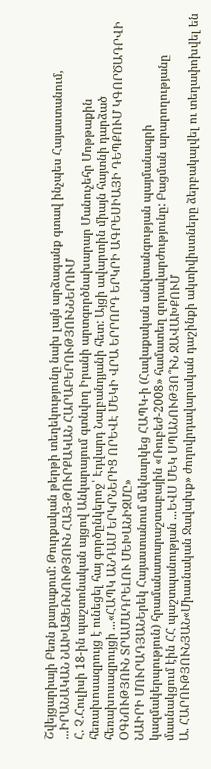Շվեյցարիայի Բեռն քաղաքում: Թուրքական թերթի տեղեկությունը նախ լայն արձագանք գտավ ինչպես Հայաստանում, ...ԻՐԱՆԱԿԱՆ ՆԱԽԱՁԵՌՆՈՒԹՅՈՒՆ ՀԱՅ-ԹՈՒՐՔԱԿԱՆ ՀԱՐԱԲԵՐՈՒԹՅՈՒՆՆԵՐՈՒՄ
Հ. Չ.Հուլիսի 18-ին պաշտոնական այցով Անկարայում գտնվող Իրանի արտգործնախարար Մանուչեհր Մոթթաքին հեռախոսազրույց է ունեցել հայ գործընկերոջ՝ Էդվարդ Նալբանդյանի հետ: Այցի ավարտին միայն հայտնի դարձած հեռախոսազրույցի ...«ՀԱՊԿ ԱՆԴԱՄ ԵՐԿՐՆԵՐԻՑ ՈՐԵՎԷ ՄԵԿԻ ՎՐԱ ԵՐՐՈՐԴ ԵՐԿՐԻ ԱԳՐԵՍԻԱՅԻ ԴԵՊՔՈՒՄ ԿԳՈՐԾԱԴՐՎԻ ՕԳՆՈՒԹՅՈՒՆ ՏՐԱՄԱԴՐԵԼՈՒ ՄԵԽԱՆԻԶՄԸ»
ՆԱԻՐԻ ՄՈՒՐԱԴՅԱՆԵրեկ Հայաստանում մեկնարկեց ՀԱՊԿ-ի (Հավաքական անվտանգության պայմանագրի կազմակերպություն) հրամանատարաշտաբային «Ռուբեժ-2008» համատեղ զորավարժությունը: Բացման արարողությանը մասնակցում էին ՀՀ պաշտպանության ...ԵՎՍ ՄԵԿ ՍՊԱՆՈՒԹՅՈ՞ՒՆ ՋԱՎԱԽՔՈՒՄ
Ա. ՀԱՐՈՒԹՅՈՒՆՅԱՆ«Միասնական Ջավախք» ժողովրդավարական դաշինքի ակտիվիստները ձերբակալվել ու տեղափոխվել են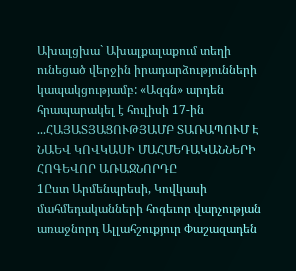Ախալցխա` Ախալքալաքում տեղի ունեցած վերջին իրադարձությունների կապակցությամբ: «Ազգն» արդեն հրապարակել է հուլիսի 17-ին ...ՀԱՅԱՏՅԱՑՈՒԹՅԱՄԲ ՏԱՌԱՊՈՒՄ Է ՆԱԵՎ ԿՈՎԿԱՍԻ ՄԱՀՄԵԴԱԿԱՆՆԵՐԻ ՀՈԳԵՎՈՐ ԱՌԱՋՆՈՐԴԸ
1Ըստ Արմենպրեսի, Կովկասի մահմեդականների հոգեւոր վարչության առաջնորդ Ալլահշուքյուր Փաշազադեն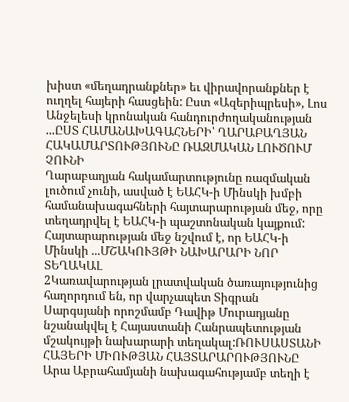խիստ «մեղադրանքներ» եւ վիրավորանքներ է ուղղել հայերի հասցեին: Ըստ «Ազերիպրեսի», Լոս Անջելեսի կրոնական հանդուրժողականության ...ԸՍՏ ՀԱՄԱՆԱԽԱԳԱՀՆԵՐԻ՝ ՂԱՐԱԲԱՂՅԱՆ ՀԱԿԱՄԱՐՏՈՒԹՅՈՒՆԸ ՌԱԶՄԱԿԱՆ ԼՈՒԾՈՒՄ ՉՈՒՆԻ
Ղարաբաղյան հակամարտությունը ռազմական լուծում չունի, ասված է ԵԱՀԿ-ի Մինսկի խմբի համանախագահների հայտարարության մեջ, որը տեղադրվել է ԵԱՀԿ-ի պաշտոնական կայքում: Հայտարարության մեջ նշվում է, որ ԵԱՀԿ-ի Մինսկի ...ՄՇԱԿՈՒՅԹԻ ՆԱԽԱՐԱՐԻ ՆՈՐ ՏԵՂԱԿԱԼ
2Կառավարության լրատվական ծառայությունից հաղորդում են, որ վարչապետ Տիգրան Սարգսյանի որոշմամբ Դավիթ Մուրադյանը նշանակվել է Հայաստանի Հանրապետության մշակույթի նախարարի տեղակալ:ՌՈՒՍԱՍՏԱՆԻ ՀԱՅԵՐԻ ՄԻՈՒԹՅԱՆ ՀԱՅՏԱՐԱՐՈՒԹՅՈՒՆԸ
Արա Աբրահամյանի նախագահությամբ տեղի է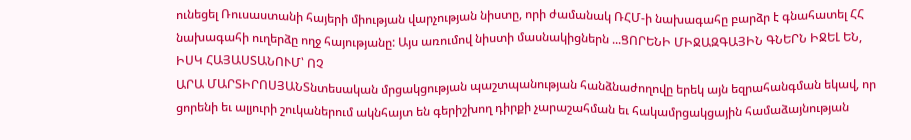ունեցել Ռուսաստանի հայերի միության վարչության նիստը, որի ժամանակ ՌՀՄ-ի նախագահը բարձր է գնահատել ՀՀ նախագահի ուղերձը ողջ հայությանը: Այս առումով նիստի մասնակիցներն ...ՑՈՐԵՆԻ ՄԻՋԱԶԳԱՅԻՆ ԳՆԵՐՆ ԻՋԵԼ ԵՆ, ԻՍԿ ՀԱՅԱՍՏԱՆՈՒՄ՝ ՈՉ
ԱՐԱ ՄԱՐՏԻՐՈՍՅԱՆՏնտեսական մրցակցության պաշտպանության հանձնաժողովը երեկ այն եզրահանգման եկավ, որ ցորենի եւ ալյուրի շուկաներում ակնհայտ են գերիշխող դիրքի չարաշահման եւ հակամրցակցային համաձայնության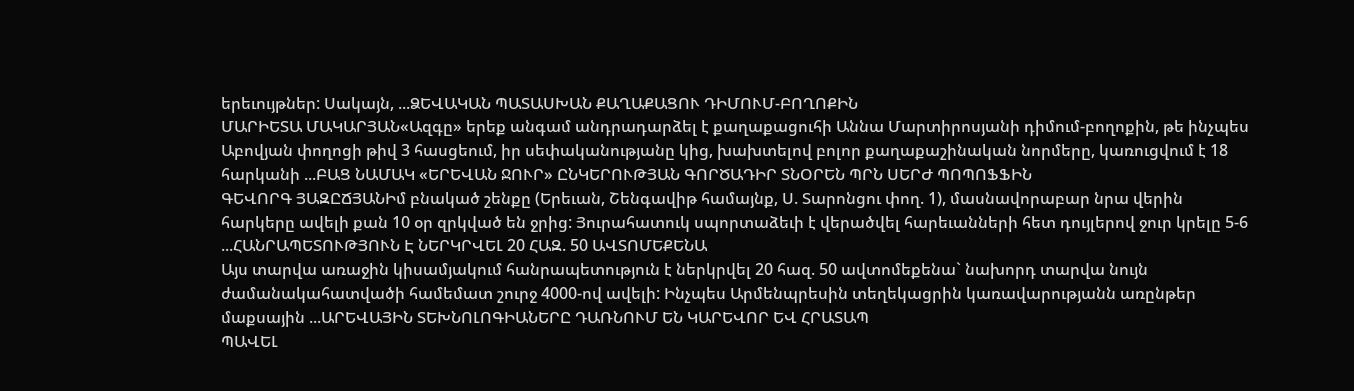երեւույթներ: Սակայն, ...ՁԵՎԱԿԱՆ ՊԱՏԱՍԽԱՆ ՔԱՂԱՔԱՑՈՒ ԴԻՄՈՒՄ-ԲՈՂՈՔԻՆ
ՄԱՐԻԵՏԱ ՄԱԿԱՐՅԱՆ«Ազգը» երեք անգամ անդրադարձել է քաղաքացուհի Աննա Մարտիրոսյանի դիմում-բողոքին, թե ինչպես Աբովյան փողոցի թիվ 3 հասցեում, իր սեփականությանը կից, խախտելով բոլոր քաղաքաշինական նորմերը, կառուցվում է 18 հարկանի ...ԲԱՑ ՆԱՄԱԿ «ԵՐԵՎԱՆ ՋՈՒՐ» ԸՆԿԵՐՈՒԹՅԱՆ ԳՈՐԾԱԴԻՐ ՏՆՕՐԵՆ ՊՐՆ ՍԵՐԺ ՊՈՊՈՖՖԻՆ
ԳԵՎՈՐԳ ՅԱԶԸՃՅԱՆԻմ բնակած շենքը (Երեւան, Շենգավիթ համայնք, Ս. Տարոնցու փող. 1), մասնավորաբար նրա վերին հարկերը ավելի քան 10 օր զրկված են ջրից: Յուրահատուկ սպորտաձեւի է վերածվել հարեւանների հետ դույլերով ջուր կրելը 5-6 ...ՀԱՆՐԱՊԵՏՈՒԹՅՈՒՆ Է ՆԵՐԿՐՎԵԼ 20 ՀԱԶ. 50 ԱՎՏՈՄԵՔԵՆԱ
Այս տարվա առաջին կիսամյակում հանրապետություն է ներկրվել 20 հազ. 50 ավտոմեքենա` նախորդ տարվա նույն ժամանակահատվածի համեմատ շուրջ 4000-ով ավելի: Ինչպես Արմենպրեսին տեղեկացրին կառավարությանն առընթեր մաքսային ...ԱՐԵՎԱՅԻՆ ՏԵԽՆՈԼՈԳԻԱՆԵՐԸ ԴԱՌՆՈՒՄ ԵՆ ԿԱՐԵՎՈՐ ԵՎ ՀՐԱՏԱՊ
ՊԱՎԵԼ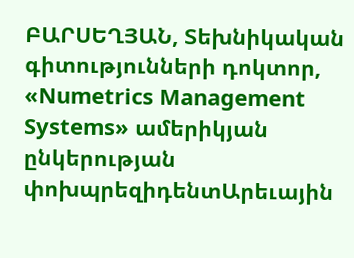ԲԱՐՍԵՂՅԱՆ, Տեխնիկական գիտությունների դոկտոր, «Numetrics Management Systems» ամերիկյան ընկերության փոխպրեզիդենտԱրեւային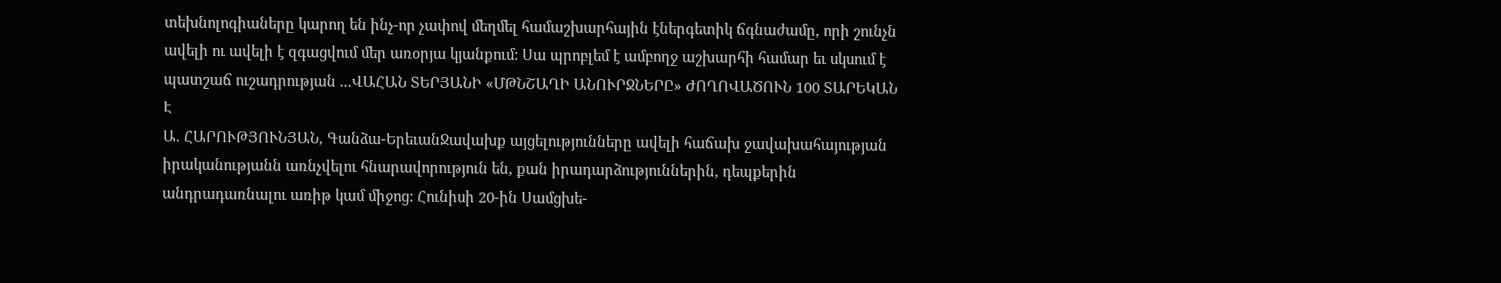տեխնոլոգիաները կարող են ինչ-որ չափով մեղմել համաշխարհային էներգետիկ ճգնաժամը, որի շունչն ավելի ու ավելի է զգացվում մեր առօրյա կյանքում: Սա պրոբլեմ է ամբողջ աշխարհի համար եւ սկսում է պատշաճ ուշադրության ...ՎԱՀԱՆ ՏԵՐՅԱՆԻ «ՄԹՆՇԱՂԻ ԱՆՈՒՐՋՆԵՐԸ» ԺՈՂՈՎԱԾՈՒՆ 100 ՏԱՐԵԿԱՆ Է
Ա. ՀԱՐՈՒԹՅՈՒՆՅԱՆ, Գանձա-ԵրեւանՋավախք այցելությունները ավելի հաճախ ջավախահայության իրականությանն առնչվելու հնարավորություն են, քան իրադարձություններին, դեպքերին անդրադառնալու առիթ կամ միջոց: Հունիսի 20-ին Սամցխե-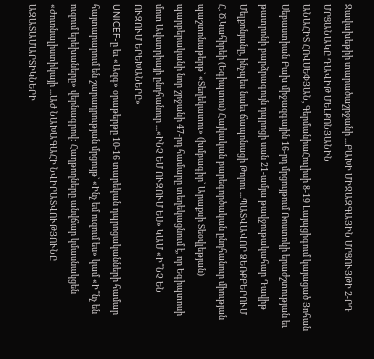Ջավախեթիի տարածաշրջանի ...ԲԱԽԻ ՄԻՋԱԶԳԱՅԻՆ ՄՐՑՈՒՅԹԻ 2-ՐԴ ՄՐՑԱՆԱԿԸ ԴԱՎԻԹ ՄԵԼՔՈՆՅԱՆԻՆ
ԱՆԱՀԻՏ ՀՈՎՍԵՓՅԱՆ, ԳերմանիաՀուլիսի 8-19 Լայպցիգում կայացած Յոհան Սեբաստիան Բախ միջազգային 16-րդ մրցույթում Ռոստոկի երաժշտության եւ թատրոնի բարձրագույն դպրոցի սան 21-ամյա թավջութակահար Դավիթ Մելքոնյանը, ինչպես նաեւ ճապոնացի Թորու ...ՊԱՏՎԱՎՈՐ ՁԵՌՔԲԵՐՈՒՄ
Հ. Ծ.Կահիրեի (Եգիպտոս) Հայկական բարեգործական ընդհանուր միության պաշտոնաթերթ` «Տեղեկատու» (խմբագիր` Արաքսի Տեօվլեթյան) պարբերականի նոր շրջանի 47-րդ համարը տեղեկացնում է, որ Եգիպտոսի մոտ Ավստրիայի ընդհանուր ...«ԻՆՉ ԵՄ ՈՒԶՈՒՄ ԵՍ» ԿԱՄ «Ի՞ՆՉ ԵՆ ՈՒԶՈՒՄ ԵՐԵԽԱՆԵՐԸ»
UNICEF-ը եւ «Ազգ» օրաթերթը 10-16 տարեկան դպրոցականների համար հայտարարում են շարադրության մրցույթ` «Ինչ եմ ուզում ես» կամ «Ի՞նչ են ուզում երեխաները» վերնագրով: Հաղթողները անվճար կմասնակցեն «Ժուռնալիստիկայի ...ԱԺ ՆԱԽԱԳԱՀԻ ՆՎԻՐԱՏՎՈՒԹՅՈՒՆԸ ԱԶԱՏԱՄԱՐՏԻԿՆԵՐԻ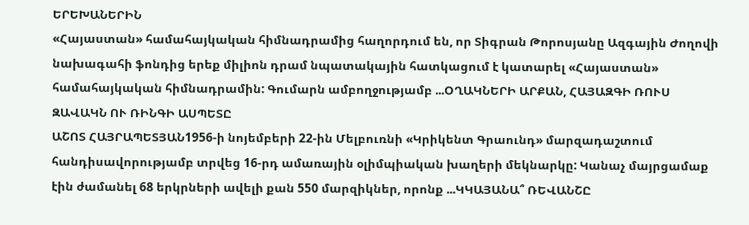ԵՐԵԽԱՆԵՐԻՆ
«Հայաստան» համահայկական հիմնադրամից հաղորդում են, որ Տիգրան Թորոսյանը Ազգային Ժողովի նախագահի ֆոնդից երեք միլիոն դրամ նպատակային հատկացում է կատարել «Հայաստան» համահայկական հիմնադրամին: Գումարն ամբողջությամբ ...ՕՂԱԿՆԵՐԻ ԱՐՔԱՆ, ՀԱՅԱԶԳԻ ՌՈՒՍ ԶԱՎԱԿՆ ՈՒ ՌԻՆԳԻ ԱՍՊԵՏԸ
ԱՇՈՏ ՀԱՅՐԱՊԵՏՅԱՆ1956-ի նոյեմբերի 22-ին Մելբուռնի «Կրիկենտ Գրաունդ» մարզադաշտում հանդիսավորությամբ տրվեց 16-րդ ամառային օլիմպիական խաղերի մեկնարկը: Կանաչ մայրցամաք էին ժամանել 68 երկրների ավելի քան 550 մարզիկներ, որոնք ...ԿԿԱՅԱՆԱ՞ ՌԵՎԱՆՇԸ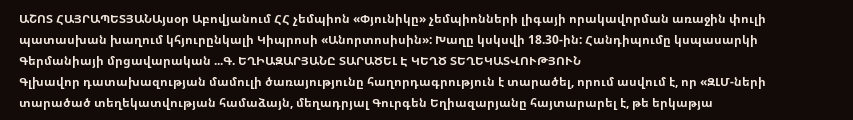ԱՇՈՏ ՀԱՅՐԱՊԵՏՅԱՆԱյսօր Աբովյանում ՀՀ չեմպիոն «Փյունիկը» չեմպիոնների լիգայի որակավորման առաջին փուլի պատասխան խաղում կհյուրընկալի Կիպրոսի «Անորտոսիսին»: Խաղը կսկսվի 18.30-ին: Հանդիպումը կսպասարկի Գերմանիայի մրցավարական ...Գ. ԵՂԻԱԶԱՐՅԱՆԸ ՏԱՐԱԾԵԼ Է ԿԵՂԾ ՏԵՂԵԿԱՏՎՈՒԹՅՈՒՆ
Գլխավոր դատախազության մամուլի ծառայությունը հաղորդագրություն է տարածել, որում ասվում է, որ «ԶԼՄ-ների տարածած տեղեկատվության համաձայն, մեղադրյալ Գուրգեն Եղիազարյանը հայտարարել է, թե երկաթյա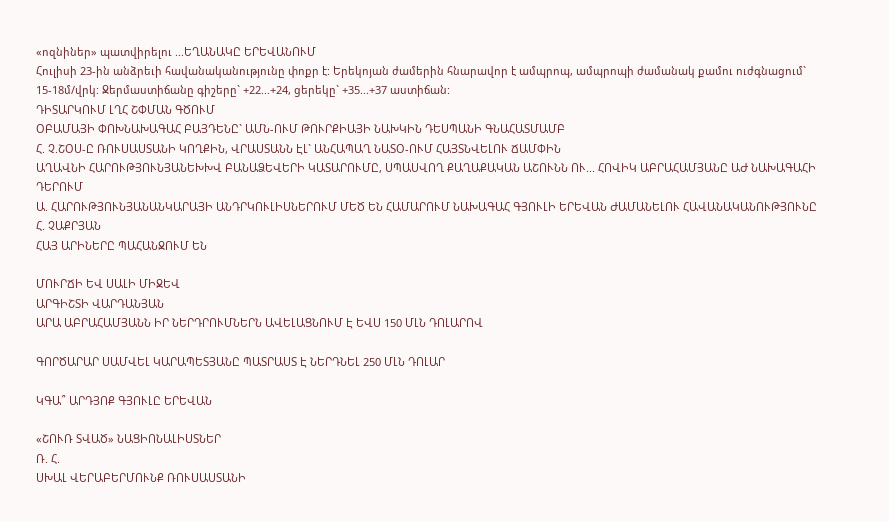«ոզնիներ» պատվիրելու ...ԵՂԱՆԱԿԸ ԵՐԵՎԱՆՈՒՄ
Հուլիսի 23-ին անձրեւի հավանականությունը փոքր է: Երեկոյան ժամերին հնարավոր է ամպրոպ, ամպրոպի ժամանակ քամու ուժգնացում` 15-18մ/վրկ: Ջերմաստիճանը գիշերը` +22...+24, ցերեկը` +35...+37 աստիճան:
ԴԻՏԱՐԿՈՒՄ ԼՂՀ ՇՓՄԱՆ ԳԾՈՒՄ
ՕԲԱՄԱՅԻ ՓՈԽՆԱԽԱԳԱՀ ԲԱՅԴԵՆԸ` ԱՄՆ-ՈՒՄ ԹՈՒՐՔԻԱՅԻ ՆԱԽԿԻՆ ԴԵՍՊԱՆԻ ԳՆԱՀԱՏՄԱՄԲ
Հ. Չ.ՇՕՍ-Ը ՌՈՒՍԱՍՏԱՆԻ ԿՈՂՔԻՆ, ՎՐԱՍՏԱՆՆ ԷԼ` ԱՆՀԱՊԱՂ ՆԱՏՕ-ՈՒՄ ՀԱՅՏՆՎԵԼՈՒ ՃԱՄՓԻՆ
ԱՂԱՎՆԻ ՀԱՐՈՒԹՅՈՒՆՅԱՆԵԽԽՎ ԲԱՆԱՁԵՎԵՐԻ ԿԱՏԱՐՈՒՄԸ, ՍՊԱՍՎՈՂ ՔԱՂԱՔԱԿԱՆ ԱՇՈՒՆՆ ՈՒ... ՀՈՎԻԿ ԱԲՐԱՀԱՄՅԱՆԸ ԱԺ ՆԱԽԱԳԱՀԻ ԴԵՐՈՒՄ
Ա. ՀԱՐՈՒԹՅՈՒՆՅԱՆԱՆԿԱՐԱՅԻ ԱՆԴՐԿՈՒԼԻՍՆԵՐՈՒՄ ՄԵԾ ԵՆ ՀԱՄԱՐՈՒՄ ՆԱԽԱԳԱՀ ԳՅՈՒԼԻ ԵՐԵՎԱՆ ԺԱՄԱՆԵԼՈՒ ՀԱՎԱՆԱԿԱՆՈՒԹՅՈՒՆԸ
Հ. ՉԱՔՐՅԱՆ
ՀԱՅ ԱՐԻՆԵՐԸ ՊԱՀԱՆՋՈՒՄ ԵՆ

ՄՈՒՐՃԻ ԵՎ ՍԱԼԻ ՄԻՋԵՎ
ԱՐԳԻՇՏԻ ՎԱՐԴԱՆՅԱՆ
ԱՐԱ ԱԲՐԱՀԱՄՅԱՆՆ ԻՐ ՆԵՐԴՐՈՒՄՆԵՐՆ ԱՎԵԼԱՑՆՈՒՄ Է ԵՎՍ 150 ՄԼՆ ԴՈԼԱՐՈՎ

ԳՈՐԾԱՐԱՐ ՍԱՄՎԵԼ ԿԱՐԱՊԵՏՅԱՆԸ ՊԱՏՐԱՍՏ Է ՆԵՐԴՆԵԼ 250 ՄԼՆ ԴՈԼԱՐ

ԿԳԱ՞ ԱՐԴՅՈՔ ԳՅՈՒԼԸ ԵՐԵՎԱՆ

«ՇՈՒՌ ՏՎԱԾ» ՆԱՑԻՈՆԱԼԻՍՏՆԵՐ
Ռ. Հ.
ՍԽԱԼ ՎԵՐԱԲԵՐՄՈՒՆՔ ՌՈՒՍԱՍՏԱՆԻ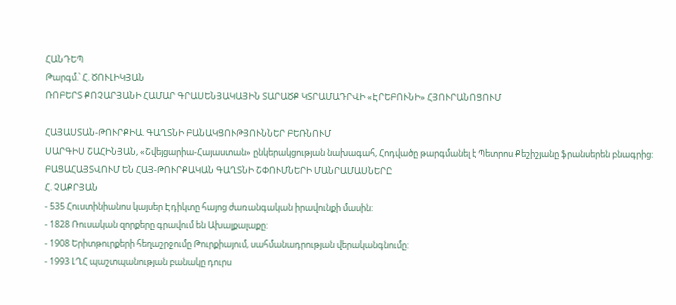ՀԱՆԴԵՊ
Թարգմ.՝ Հ. ԾՈՒԼԻԿՅԱՆ
ՌՈԲԵՐՏ ՔՈՉԱՐՅԱՆԻ ՀԱՄԱՐ ԳՐԱՍԵՆՅԱԿԱՅԻՆ ՏԱՐԱԾՔ ԿՏՐԱՄԱԴՐՎԻ «ԷՐԵԲՈՒՆԻ» ՀՅՈՒՐԱՆՈՑՈՒՄ

ՀԱՅԱՍՏԱՆ-ԹՈՒՐՔԻԱ. ԳԱՂՏՆԻ ԲԱՆԱԿՑՈՒԹՅՈՒՆՆԵՐ ԲԵՌՆՈՒՄ
ՍԱՐԳԻՍ ՇԱՀԻՆՅԱՆ, «Շվեյցարիա-Հայաստան» ընկերակցության նախագահ, Հոդվածը թարգմանել է Պետրոս Քեշիշյանը ֆրանսերեն բնագրից:
ԲԱՑԱՀԱՅՏՎՈՒՄ ԵՆ ՀԱՅ-ԹՈՒՐՔԱԿԱՆ ԳԱՂՏՆԻ ՇՓՈՒՄՆԵՐԻ ՄԱՆՐԱՄԱՍՆԵՐԸ
Հ. ՉԱՔՐՅԱՆ
- 535 Հուստինիանոս կայսեր Էդիկտը հայոց ժառանգական իրավունքի մասին:
- 1828 Ռուսական զորքերը գրավում են Ախալքալաքը:
- 1908 Երիտթուրքերի հեղաշրջումը Թուրքիայում, սահմանադրության վերականգնումը:
- 1993 ԼՂՀ պաշտպանության բանակը դուրս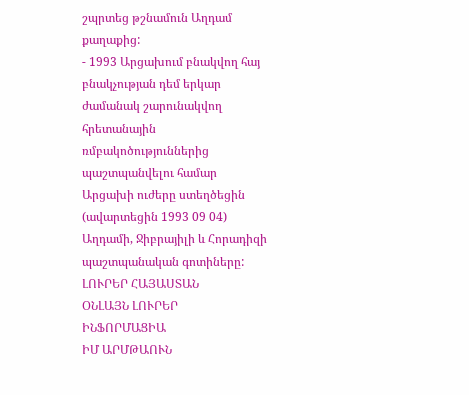շպրտեց թշնամուն Աղդամ քաղաքից:
- 1993 Արցախում բնակվող հայ բնակչության դեմ երկար ժամանակ շարունակվող հրետանային ռմբակոծություններից պաշտպանվելու համար Արցախի ուժերը ստեղծեցին (ավարտեցին 1993 09 04) Աղդամի, Ջիբրայիլի և Հորադիզի պաշտպանական գոտիները:
ԼՈՒՐԵՐ ՀԱՅԱՍՏԱՆ
ՕՆԼԱՅՆ ԼՈՒՐԵՐ
ԻՆՖՈՐՄԱՑԻԱ
ԻՄ ԱՐՄԹԱՈՒՆ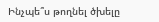Ինչպե՞ս թողնել ծխելը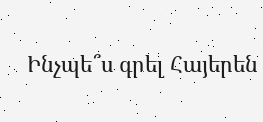Ինչպե՞ս գրել Հայերեն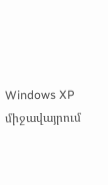Windows XP միջավայրում